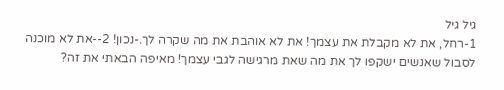גיל גיל
1-רחל, את לא מקבלת את עצמך! את לא אוהבת את מה שקרה לך.-נכון! 2--את לא מוכנה לסבול שאנשים ישקפו לך את מה שאת מרגישה לגבי עצמך! מאיפה הבאתי את זה?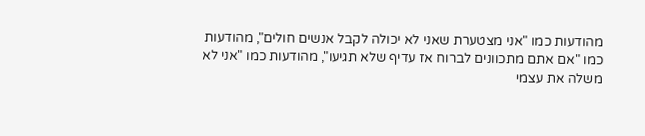מהודעות כמו "אני מצטערת שאני לא יכולה לקבל אנשים חולים", מהודעות כמו "אם אתם מתכוונים לברוח אז עדיף שלא תגיעו", מהודעות כמו "אני לא משלה את עצמי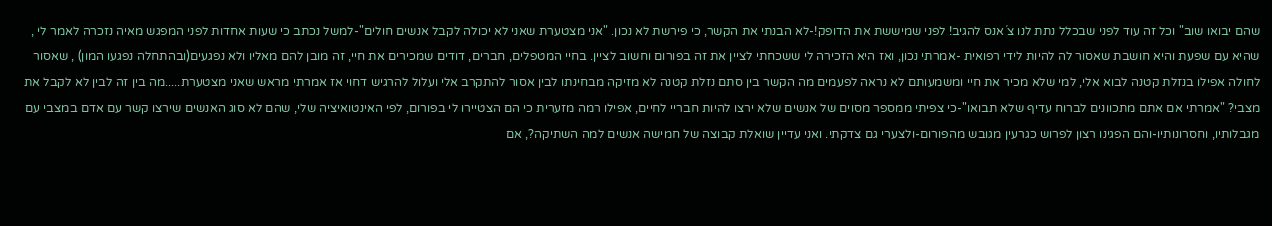שהם יבואו שוב" וכל זה עוד לפני שבכלל נתת לנו צ´אנס להגיב! לפני שמיששת את הדופק!-לא הבנתי את הקשר, כי פירשת לא נכון. "אני מצטערת שאני לא יכולה לקבל אנשים חולים"-למשל נכתב כי שעות אחדות לפני המפגש מאיה נזכרה לאמר לי , שהיא עם שפעת והיא חושבת שאסור לה להיות לידי רפואית -אמרתי נכון, ואז היא הזכירה לי ששכחתי לציין את זה בפורום וחשוב לציין. בחיי המטפלים, חברים, דודים שמכירים את חיי, זה מובן להם מאליו ולא נפגעים(ובהתחלה נפגעו המון) , שאסור לחולה אפילו בנזלת קטנה לבוא אלי, למי שלא מכיר את חיי ומשמעותם לא נראה לפעמים מה הקשר בין סתם נזלת קטנה לא מזיקה מבחינתו לבין אסור להתקרב אלי ועלול להרגיש דחוי אז אמרתי מראש שאני מצטערת.....מה בין זה לבין לא לקבל את מצבי? "אמרתי אם אתם מתכוונים לברוח עדיף שלא תבואו"-כי צפיתי ממספר מסוים של אנשים שלא ירצו להיות חבריי לחיים, אפילו רמה מזערית כי הם הצטיירו לי בפורום, לפי האינטואיציה שלי, שהם לא סוג האנשים שירצו קשר עם אדם במצבי עם מגבלותיו, וחסרונותיו-והם הפגינו רצון לפרוש כגרעין מגובש מהפורום-ולצערי גם צדקתי. ואני עדיין שואלת קבוצה של חמישה אנשים למה השתיקה?, אם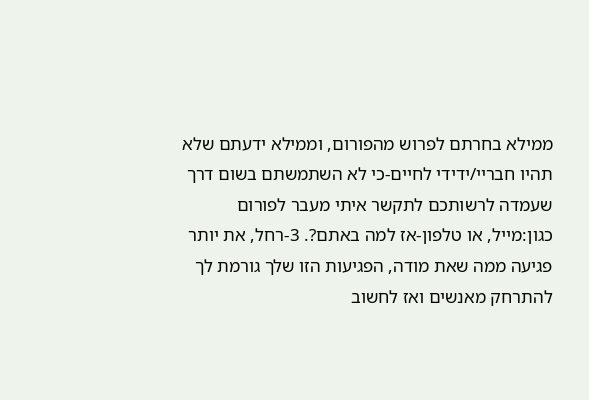ממילא בחרתם לפרוש מהפורום, וממילא ידעתם שלא תהיו חבריי/ידידי לחיים-כי לא השתמשתם בשום דרך שעמדה לרשותכם לתקשר איתי מעבר לפורום כגון:מייל, או טלפון-אז למה באתם?. 3-רחל, את יותר פגיעה ממה שאת מודה, הפגיעות הזו שלך גורמת לך להתרחק מאנשים ואז לחשוב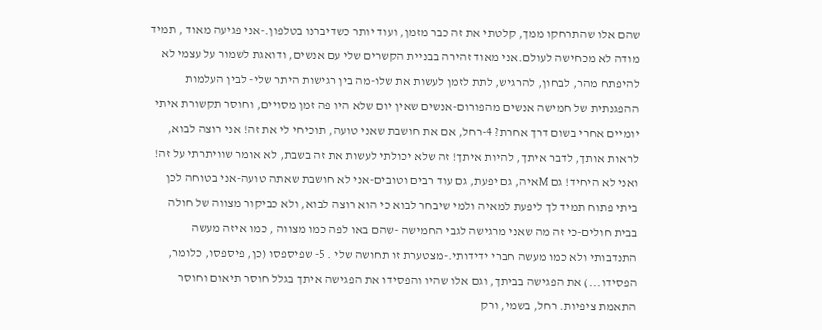שהם אלו שהתרחקו ממך, קלטתי את זה כבר מזמן, ועוד יותר כשדיברנו בטלפון.-אני פגיעה מאוד , תמיד מודה לא מכחישה לעולם.אני מאוד זהירה בבניית הקשרים שלי עם אנשים, ודואגת לשמור על עצמי לא להיפתח מהר, לבחון, להרגיש, לתת לזמן לעשות את שלו-מה בין רגישות היתר שלי- לבין העלמות ההפגנתית של חמישה אנשים מהפורום-אנשים שאין יום שלא היו פה זמן מסויים, וחוסר תקשורת איתי יומיים אחרי בשום דרך אחרת? 4-רחל, אם את חושבת שאני טועה, תוכיחי לי את זה! אני רוצה לבוא, לראות אותך, לדבר איתך, להיות איתך! זה שלא יכולתי לעשות את זה בשבת, לא אומר שוויתרתי על זה! ואני לא היחיד! גם Mאיה, גם יפעת, גם עוד רבים וטובים-אני לא חושבת שאתה טועה-אני בטוחה לכן ביתי פתוח תמיד לך ליפעת למאיה ולמי שיבחר לבוא כי הוא רוצה לבוא, ולא כביקור מצווה של חולה בבית חולים-כי זה מה שאני מרגישה לגבי החמישה -שהם באו לפה כמו מצווה , כמו איזה מעשה התנדבותי ולא כמו מעשה חברי ידידותי.-מצטערת זו תחושה שלי . 5- שפיספסו (כן, פיספסו, כלומר, הפסידו...) את הפגישה בביתך, וגם אלו שהיו והפסידו את הפגישה איתך בגלל חוסר תיאום וחוסר התאמת ציפיות. רחל, בשמי, ורק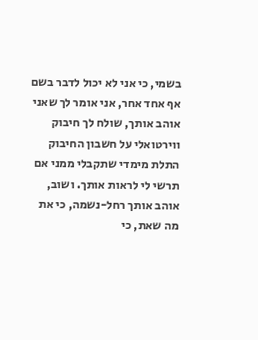בשמי, כי אני לא יכול לדבר בשם אף אחד אחר, אני אומר לך שאני אוהב אותך, שולח לך חיבוק ווירטואלי על חשבון החיבוק התלת מימדי שתקבלי ממני אם תרשי לי לראות אותך. ושוב, אוהב אותך רחל-נשמה, כי את מה שאת, כי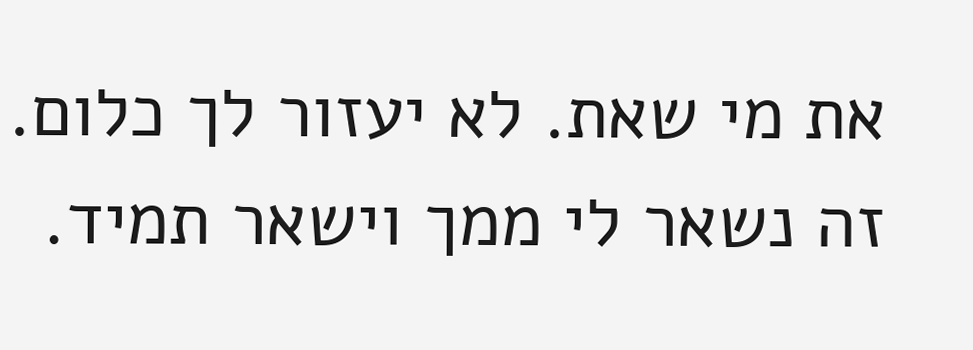את מי שאת. לא יעזור לך כלום. זה נשאר לי ממך וישאר תמיד.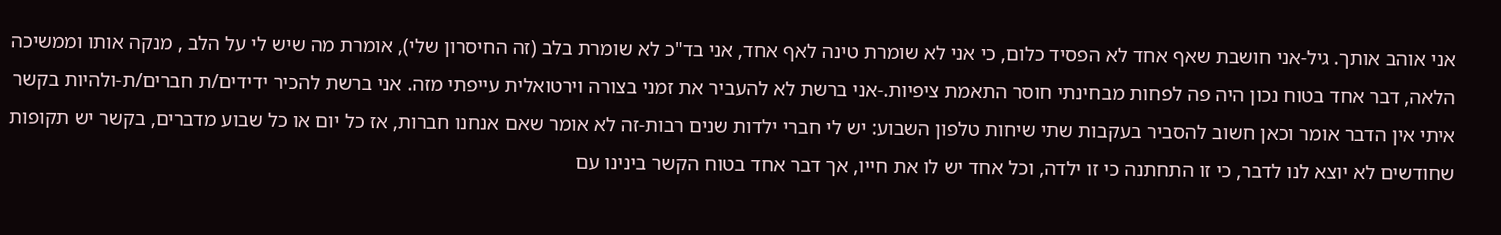אני אוהב אותך. גיל-אני חושבת שאף אחד לא הפסיד כלום, כי אני לא שומרת טינה לאף אחד, אני בד"כ לא שומרת בלב (זה החיסרון שלי), אומרת מה שיש לי על הלב , מנקה אותו וממשיכה הלאה, דבר אחד בטוח נכון היה פה לפחות מבחינתי חוסר התאמת ציפיות.-אני ברשת לא להעביר את זמני בצורה וירטואלית עייפתי מזה. אני ברשת להכיר ידידים/ת חברים/ת-ולהיות בקשר איתי אין הדבר אומר וכאן חשוב להסביר בעקבות שתי שיחות טלפון השבוע: יש לי חברי ילדות שנים רבות-זה לא אומר שאם אנחנו חברות, אז כל יום או כל שבוע מדברים, בקשר יש תקופות שחודשים לא יוצא לנו לדבר, כי זו התחתנה כי זו ילדה, וכל אחד יש לו את חייו, אך דבר אחד בטוח הקשר בינינו עם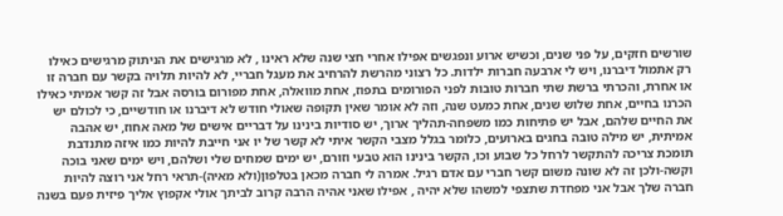שורשים חזקים, על פני שנים, וכשיש ארוע ונפגשים אפילו אחרי חצי שנה שלא ראינו , לא מרגישים את הניתוק מרגישים כאילו רק אתמול דיברנו, ויש לי ארבעה חברות ילדות. כל רצוני מהרשת להרחיב את מעגל חבריי, לא להיות תלויה בקשר עם חברה זו או אחרת, והכרתי ברשת שתי חברות טובות לפני הפורומים בתפוז, אחת מוואלה, אחת מפורום בורסה אבל זה קשר אמיתי כאילו הכרנו בחיים, אחת שלוש שנים, אחת כמעט שנה, וזה לא אומר שאין תקופה שאולי חודש לא דיברנו או חודשיים, כי לכולם יש את החיים שלהם, אבל יש פתיחות כמו משפחה-תהליך ארוך, יש סודיות בינינו על דבריים אישים של מאה אחוז, יש אהבה אמיתית, יש מילה טובה בחגים בארועים, כלומר בגלל מצבי הקשר איתי לא קשר של יו אני חייבת להיות כמו איזה מתנדבת תומכת צריכה להתקשר לרחל כל שבוע וכו, הקשר בינינו הוא טבעי וזורם, יש ימים שמחים שלי ושלהם, ויש ימים שאני בוכה וקשה-ולכן זה לא שונה משום קשר חברי עם אדם רגיל. אמרה לי חברה מכאן בטלפון(ולא מאיה)-תראי רחל אני רוצה להיות חברה שלך אבל אני מפחדת שתצפי למשהו שלא יהיה , אפילו שאני אהיה הרבה קרוב לביתך אולי אקפוץ אליך פיזית פעם בשנה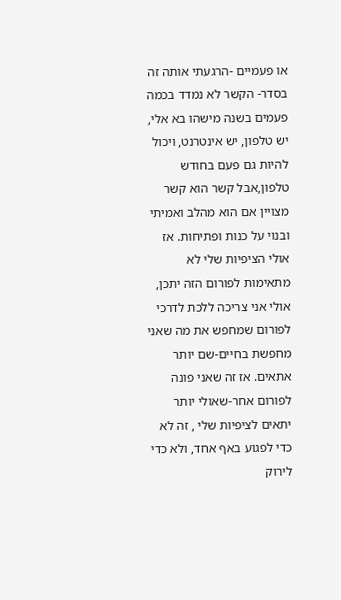או פעמיים -הרגעתי אותה זה בסדר- הקשר לא נמדד בכמה פעמים בשנה מישהו בא אלי, יש טלפון, יש אינטרנט, ויכול להיות גם פעם בחודש טלפון,אבל קשר הוא קשר מצויין אם הוא מהלב ואמיתי ובנוי על כנות ופתיחות. אז אולי הציפיות שלי לא מתאימות לפורום הזה יתכן, אולי אני צריכה ללכת לדרכי לפורום שמחפש את מה שאני מחפשת בחיים-שם יותר אתאים. אז זה שאני פונה לפורום אחר-שאולי יותר יתאים לציפיות שלי , זה לא כדי לפגוע באף אחד, ולא כדי לירוק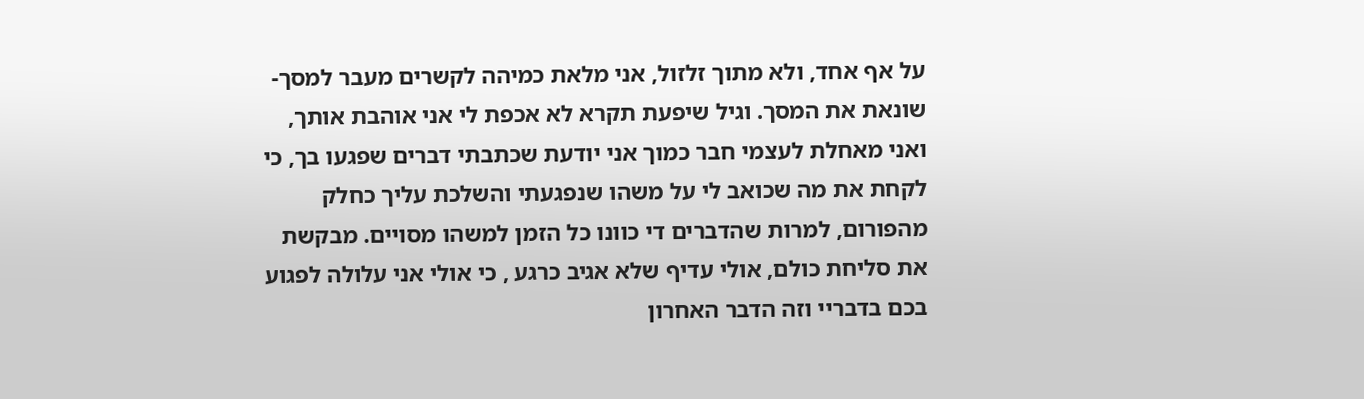על אף אחד, ולא מתוך זלזול, אני מלאת כמיהה לקשרים מעבר למסך-שונאת את המסך. וגיל שיפעת תקרא לא אכפת לי אני אוהבת אותך, ואני מאחלת לעצמי חבר כמוך אני יודעת שכתבתי דברים שפגעו בך, כי לקחת את מה שכואב לי על משהו שנפגעתי והשלכת עליך כחלק מהפורום, למרות שהדברים די כוונו כל הזמן למשהו מסויים. מבקשת את סליחת כולם, אולי עדיף שלא אגיב כרגע , כי אולי אני עלולה לפגוע בכם בדבריי וזה הדבר האחרון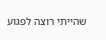שהייתי רוצה לפגוע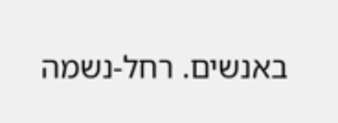באנשים. רחל-נשמה